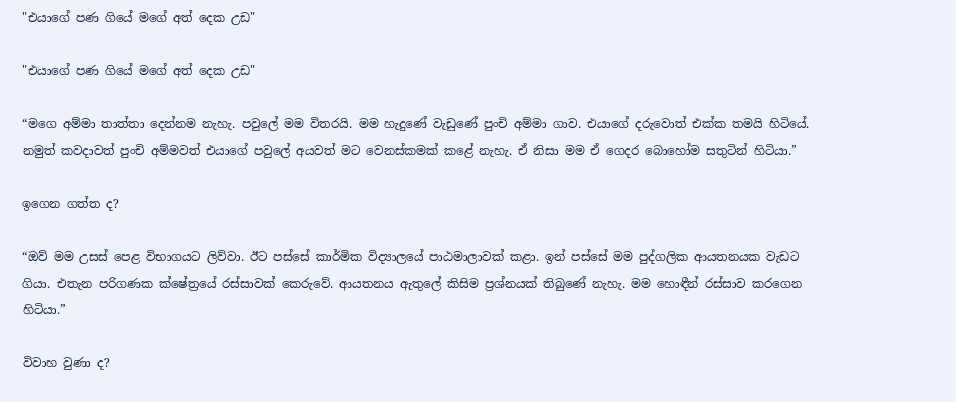"එයාගේ පණ ගියේ මගේ අත් දෙක උඩ"

"එයාගේ පණ ගියේ මගේ අත් දෙක උඩ"

“මගෙ අම්මා තාත්තා දෙන්නම නැහැ. පවුලේ මම විතරයි. මම හැදුණේ වැඩුණේ පුංචි අම්මා ගාව. එයාගේ දරුවොත් එක්ක තමයි හිටියේ. නමුත් කවදාවත් පුංචි අම්මවත් එයාගේ පවුලේ අයවත් මට වෙනස්කමක් කළේ නැහැ. ඒ නිසා මම ඒ ගෙදර බොහෝම සතුටින් හිටියා.”

ඉගෙන ගත්ත ද?

“ඔව් මම උසස් පෙළ විභාගයට ලිව්වා. ඊට පස්සේ කාර්මික විද්‍යාලයේ පාඨමාලාවක් කළා. ඉන් පස්සේ මම පුද්ගලික ආයතනයක වැඩට ගියා. එතැන පරිගණක ක්ෂේත්‍රයේ රස්සාවක් කෙරුවේ. ආයතනය ඇතුලේ කිසිම ප්‍රශ්නයක් තිබුණේ නැහැ. මම හොඳීන් රස්සාව කරගෙන හිටියා.”

විවාහ වුණා ද?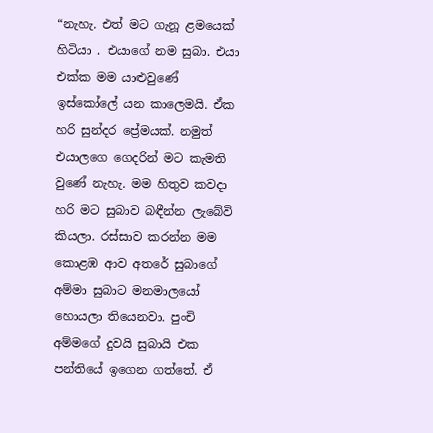“නැහැ. එත් මට ගැනූ ළමයෙක් හිටියා . එයාගේ නම සුබා. එයා එක්ක මම යාළුවුණේ ඉස්කෝලේ යන කාලෙමයි. ඒක හරි සුන්දර ප්‍රේමයක්. නමුත් එයාලගෙ ගෙදරින් මට කැමති වුණේ නැහැ. මම හිතුව කවදා හරි මට සුබාව බඳීන්න ලැබේවි කියලා. රස්සාව කරන්න මම කොළඹ ආව අතරේ සුබාගේ අම්මා සුබාට මනමාලයෝ හොයලා තියෙනවා. පුංචි අම්මගේ දුවයි සුබායි එක පන්තියේ ඉගෙන ගත්තේ. ඒ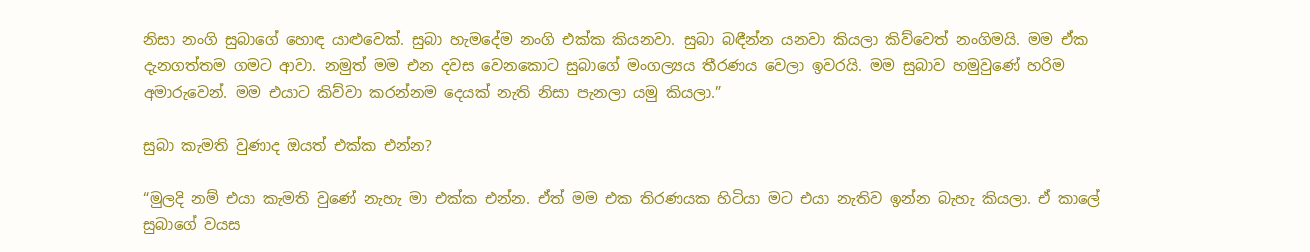නිසා නංගි සුබාගේ හොඳ යාළුවෙක්. සුබා හැමදේම නංගි එක්ක කියනවා. සුබා බඳීන්න යනවා කියලා කිව්වෙත් නංගිමයි. මම ඒක දැනගත්තම ගමට ආවා. නමුත් මම එන දවස වෙනකොට සුබාගේ මංගල්‍යය තීරණය වෙලා ඉවරයි. මම සුබාව හමුවුණේ හරිම අමාරුවෙන්. මම එයාට කිව්වා කරන්නම දෙයක් නැති නිසා පැනලා යමු කියලා.”

සුබා කැමති වුණාද ඔයත් එක්ක එන්න?

“මුලදි නම් එයා කැමති වුණේ නැහැ මා එක්ක එන්න. ඒත් මම එක තිරණයක හිටියා මට එයා නැතිව ඉන්න බැහැ කියලා. ඒ කාලේ සුබාගේ වයස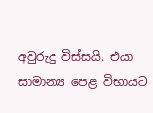අවුරුදු විස්සයි. එයා සාමාන්‍ය පෙළ විභායට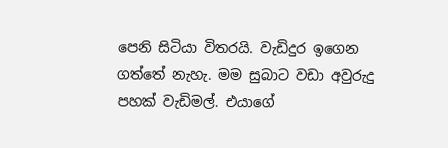පෙනි සිටියා විතරයි. වැඩිදුර ඉගෙන ගත්තේ නැහැ. මම සුබාට වඩා අවුරුදු පහක් වැඩිමල්. එයාගේ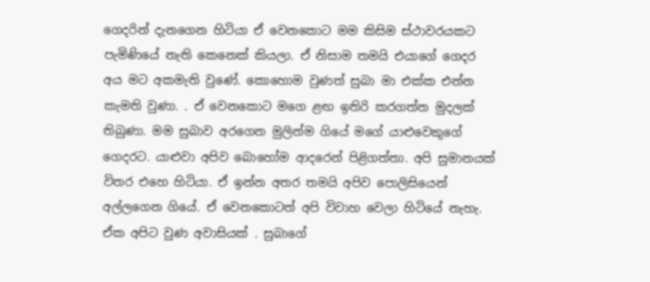ගෙදරින් දැනගෙන හිටියා ඒ වෙනකොට මම කිසිම ස්ථාවරයකට පැමිණියේ නැති කෙනෙක් කියලා. ඒ නිසාම තමයි එයාගේ ගෙදර අය මට අකමැති වුණේ. කොහොම වුණත් සුබා මා එක්ක එන්න කැමති වුණා. . ඒ වෙනකොට මගෙ ළඟ ඉතිරි කරගත්ත මුදලක් තිබුණා. මම සුබාව අර‍ගෙන මුලින්ම ගියේ මගේ යාළුවෙකුගේ ගෙදරට. යාළුවා අපිව බොහෝම ආදරෙන් පිළිගත්තා. අපි සුමානයක් විතර එහෙ හිටියා. ඒ ඉන්න අතර තමයි අපිව පොලිසියෙන් අල්ලගෙන ගියේ. ඒ වෙනකොටත් අපි විවාහ වෙලා හිටියේ නැහැ. ඒක අපිට වුණ අවාසියක් . සුබාගේ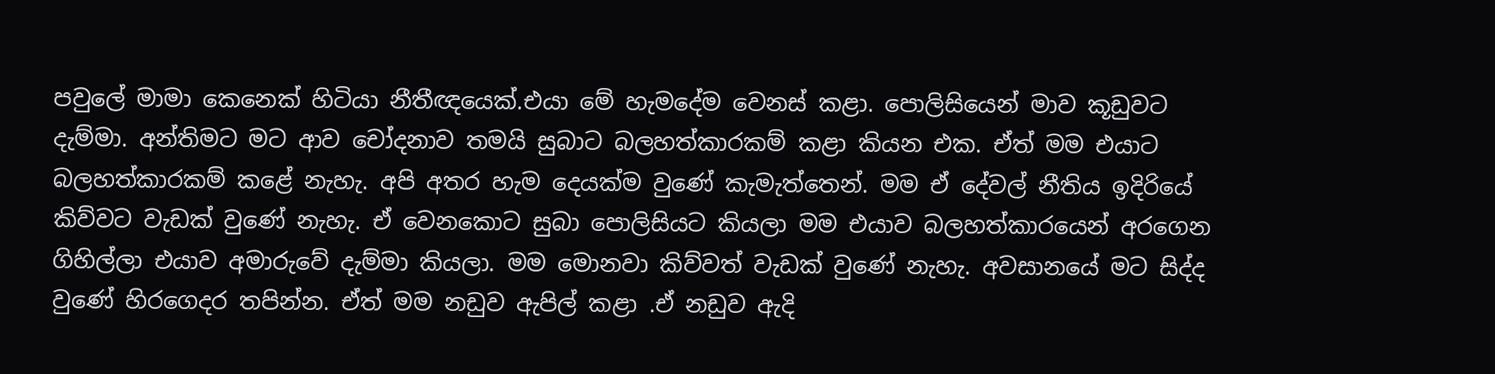පවුලේ මාමා කෙනෙක් හිටියා නීතීඥයෙක්.එයා මේ හැමදේම වෙනස් කළා. පොලිසියෙන් මාව කූඩුවට දැම්මා. අන්තිම‍ට මට ආව චෝදනාව තමයි සුබාට බලහත්කාරකම් කළා කියන එක. ඒත් මම එයාට බලහත්කාරකම් කළේ නැහැ. අපි අතර හැම දෙයක්ම වුණේ කැමැත්තෙන්. මම ඒ දේවල් නීතිය ඉදිරියේ කිව්වට වැඩක් වුණේ නැහැ. ඒ වෙනකොට සුබා පොලිසියට කියලා මම එයාව බලහත්කාරයෙන් අරගෙන ගිහිල්ලා එයාව අමාරුවේ දැම්මා කියලා. මම මොනවා කිව්වත් වැඩක් වුණේ නැහැ. අවසානයේ මට සිද්ද වුණේ හිරගෙදර තපින්න. ඒත් මම නඩුව ඇපිල් කළා .ඒ නඩුව ඇදි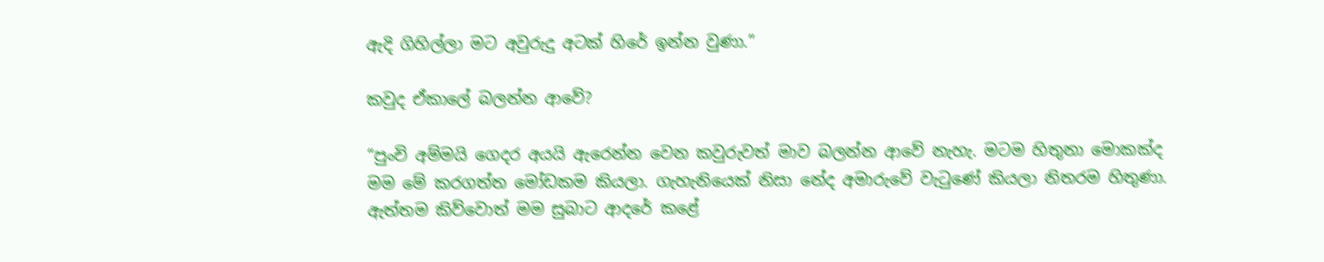ඇදි ගිහිල්ලා මට අවුරුදු අටක් හිරේ ඉන්න වුණා.”

කවුද ඒකාලේ බලන්න ආවේ?

“පුංචි අම්මයි ගෙදර අයයි ඇරෙන්න වෙන කවුරුවත් මාව බලන්න ආවේ නැහැ. මටම හිතුනා මොකක්ද මම මේ කරගත්ත මෝඩකම කියලා. ගැහැනියෙක් නිසා නේද අමාරුවේ වැටුණේ කියලා නිතරම හිතුණා. ඇත්තම කිව්වොත් මම සුබාට ආදරේ කළේ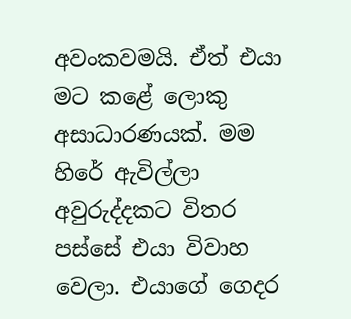අවංකවමයි. ඒත් එයා මට කළේ ලොකු අසාධාරණයක්. මම හිරේ ඇවිල්ලා අවුරුද්දකට විතර පස්සේ එයා විවාහ වෙලා. එයාගේ ගෙදර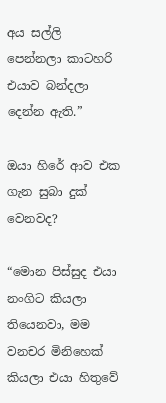අය සල්ලි පෙන්නලා කාටහරි එයාව බන්දලා දෙන්න ඇති.”

ඔයා හිරේ ආව එක ගැන සුබා දුක් වෙනවද?

“මොන පිස්සුද එයා නංගිට කියලා තියෙනවා, මම වනචර මිනිහෙක් කියලා එයා හිතුවේ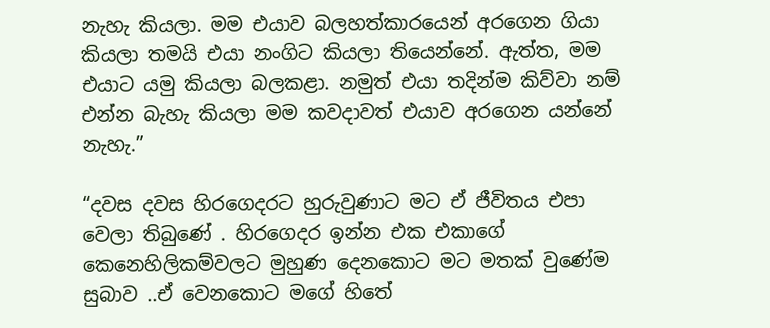නැහැ කියලා. මම එයාව බලහත්කාරයෙන් අරගෙන ගියා කියලා තමයි එයා නංගිට කියලා තියෙන්නේ. ඇත්ත, මම එයාට යමු කියලා බලකළා. නමුත් එයා තදින්ම කිව්වා නම් එන්න බැහැ කියලා මම කවදාවත් එයාව අරගෙන යන්නේ නැහැ.”

“දවස දවස හිරගෙදරට හුරුවුණාට මට ඒ ජීවිතය එපා වෙලා තිබුණේ . හිරගෙදර ඉන්න එක එකාගේ කෙනෙහිලිකම්වලට මුහුණ දෙනකොට මට මතක් වුණේම සුබාව ..ඒ වෙනකොට මගේ හි‍තේ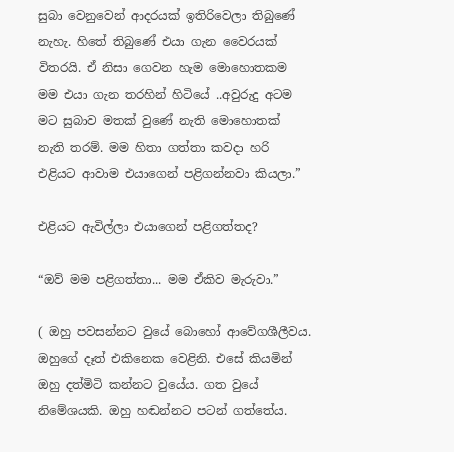සුබා වෙනුවෙන් ආදරයක් ඉතිරිවෙලා තිබුණේ නැහැ. හිතේ තිබුණේ එයා ගැන වෛරයක් විතරයි. ඒ නිසා ගෙවන හැම මොහොතකම මම එයා ගැන තරහින් හිටියේ ..අවුරුදු අටම මට සුබාව මතක් වුණේ නැති මොහොතක් නැති තරම්. මම හිතා ගත්තා කවදා හරි එළියට ආවාම එයාගෙන් පළිගන්නවා කියලා.”

එළියට ඇවිල්ලා එයාගෙන් පළිගත්තද?

“ඔව් මම පළිගත්තා... මම ඒකිව මැරුවා.”

( ඔහු පවසන්නට වුයේ ‍බොහෝ ආවේගශීලීවය. ඔහුගේ දෑත් එකිනෙක වෙළිනි. එසේ කියමින් ඔහු දත්මිටි කන්නට වුයේය. ගත වුයේ නිමේශයකි. ඔහු හඬන්නට පටන් ගත්තේය.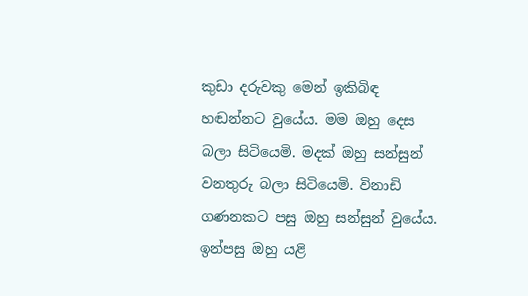කුඩා දරුවකු මෙන් ඉකිබිඳ හඬන්නට වුයේය. මම ඔහු දෙස බලා සිටියෙමි. මදක් ඔහු සන්සුන් වනතුරු බලා සිටියෙමි. විනාඩි ගණනකට පසු ඔහු සන්සුන් වුයේය. ඉන්පසු ඔහු යළි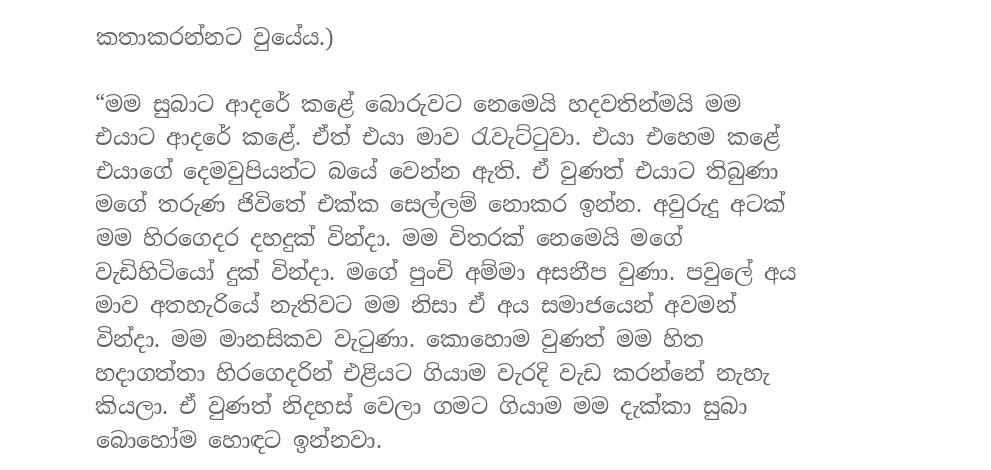කතාකරන්නට වුයේය.)

“මම සුබාට ආදරේ කළේ බොරුවට නෙමෙයි හදවතින්මයි මම එයාට ආදරේ කළේ. ඒත් එයා මාව රැවැට්ටුවා. එයා එහෙම කළේ එයාගේ දෙමවුපියන්ට බයේ වෙන්න ඇති. ඒ වුණත් එයාට තිබුණා මගේ තරුණ ජිවි‍තේ එක්ක සෙල්ලම් නොකර ඉන්න. අවුරුදු අටක් මම හිරගෙදර දහදුක් වින්දා. මම විතරක් නෙමෙයි මගේ වැඩිහිටියෝ දුක් වින්දා. මගේ පුංචි අම්මා අසනීප වුණා. පවුලේ අය මාව අතහැරියේ නැතිවට මම නිසා ඒ අය සමාජයෙන් අවමන් වින්දා. මම මානසිකව වැටුණා. කොහොම වුණත් මම හිත හදාගත්තා හිරගෙදරින් එළියට ගියාම වැරදි වැඩ කරන්නේ නැහැ කියලා. ඒ වුණත් නිදහස් වෙලා ගමට ගියාම මම දැක්කා සුබා බොහෝම හොඳට ඉන්නවා.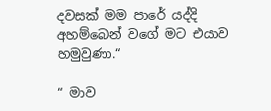දවසක් මම පාරේ යද්දි අහම්බෙන් වගේ මට එයාව හමුවුණා.“

“ මාව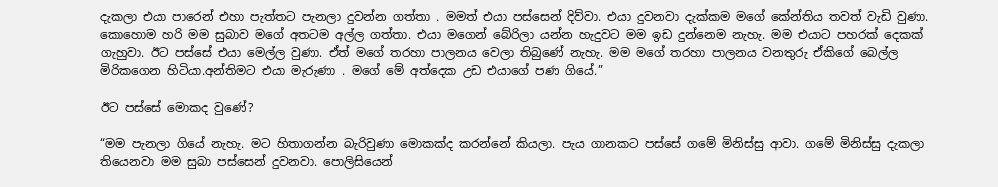දැකලා එයා පාරෙන් එහා පැත්තට පැනලා දුවන්න ගත්තා . මමත් එයා පස්සෙන් දිව්වා. එයා දුවනවා දැක්කම මගේ කේන්තිය තවත් වැඩි වුණා. කොහොම හරි මම සුබාව මගේ අතටම අල්ල ගත්තා. එයා මගෙන් බේරිලා යන්න හැදුවට මම ඉඩ දුන්නෙම නැහැ. මම එයාට පහරක් දෙකක් ගැහුවා. ඊට පස්සේ එයා මෙල්ල වුණා. ඒත් මගේ තරහා පාලනය වෙලා තිබුණේ නැහැ. මම මගේ තරහා පාලනය වනතුරු ඒකිගේ බෙල්ල මිරිකගෙන හිටියා.අන්තිමට එයා මැරුණා . මගේ මේ අත්දෙක උඩ එයාගේ පණ ගියේ.”

ඊට පස්සේ මොකද වුණේ?

“මම පැනලා ගියේ නැහැ. මට හිතාගන්න බැරිවුණා මොකක්ද කරන්නේ කියලා. පැය ගානකට පස්සේ ගමේ මිනිස්සු ආවා. ගමේ මිනිස්සු දැකලා තියෙනවා මම සුබා පස්සෙන් දුවනවා. පොලිසියෙන්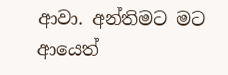ආවා. අන්තිමට මට ආයෙත්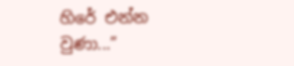හිරේ එන්න වුණා...”